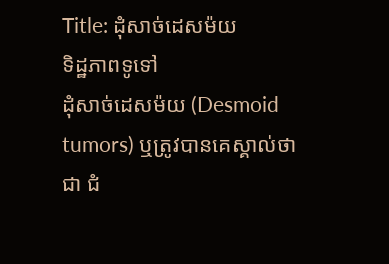Title: ដុំសាច់ដេសម៉យ
ទិដ្ឋភាពទូទៅ
ដុំសាច់ដេសម៉យ (Desmoid tumors) ឬត្រូវបានគេស្គាល់ថាជា ជំ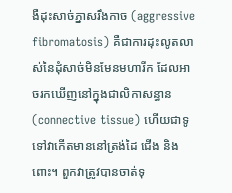ងឺដុះសាច់ភ្នាសរឹងកាច (aggressive fibromatosis) គឺជាការដុះលូតលាស់នៃដុំសាច់មិនមែនមហារីក ដែលអាចរកឃើញនៅក្នុងជាលិកាសន្ធាន (connective tissue) ហើយជាទូទៅវាកើតមាននៅត្រង់ដៃ ជើង និងពោះ។ ពួកវាត្រូវបានចាត់ទុ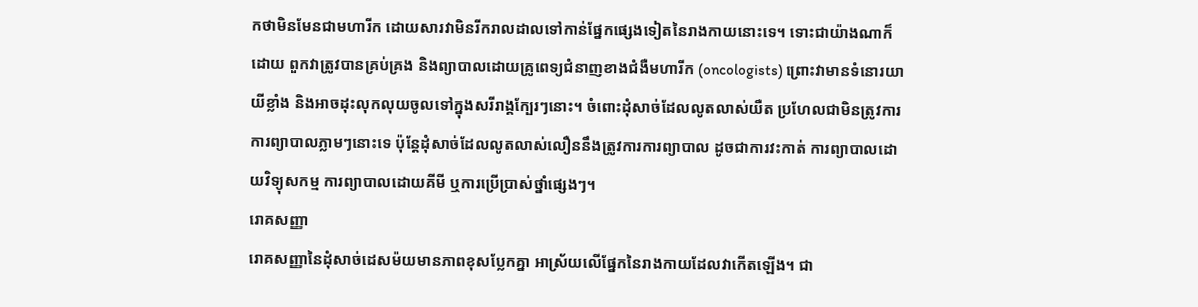កថាមិនមែនជាមហារីក ដោយសារវាមិនរីករាលដាលទៅកាន់ផ្នែកផ្សេងទៀតនៃរាងកាយនោះទេ។ ទោះជាយ៉ាងណាក៏ដោយ ពួកវាត្រូវបានគ្រប់គ្រង និងព្យាបាលដោយគ្រូពេទ្យជំនាញខាងជំងឺមហារីក (oncologists) ព្រោះវាមានទំនោរយាយីខ្លាំង និងអាចដុះលុកលុយចូលទៅក្នុងសរីរាង្គក្បែរៗនោះ។ ចំពោះដុំសាច់ដែលលូតលាស់យឺត ប្រហែលជាមិនត្រូវការការព្យាបាលភ្លាមៗនោះទេ ប៉ុន្តែដុំសាច់ដែលលូតលាស់លឿននឹងត្រូវការការព្យាបាល ដូចជាការវះកាត់ ការព្យាបាលដោយវិទ្យុសកម្ម ការព្យាបាលដោយគីមី ឬការប្រើប្រាស់ថ្នាំផ្សេងៗ។
រោគសញ្ញា
រោគសញ្ញានៃដុំសាច់ដេសម៉យមានភាពខុសប្លែកគ្នា អាស្រ័យលើផ្នែកនៃរាងកាយដែលវាកើតឡើង។ ជា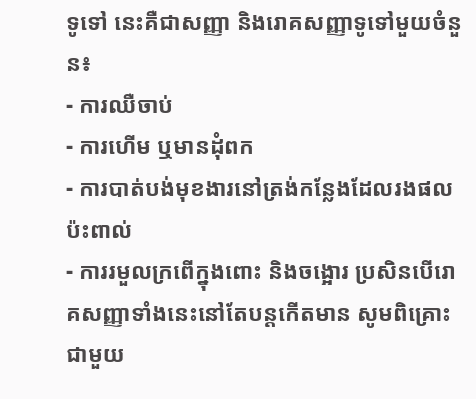ទូទៅ នេះគឺជាសញ្ញា និងរោគសញ្ញាទូទៅមួយចំនួន៖
- ការឈឺចាប់
- ការហើម ឬមានដុំពក
- ការបាត់បង់មុខងារនៅត្រង់កន្លែងដែលរងផលប៉ះពាល់
- ការរមួលក្រពើក្នុងពោះ និងចង្អោរ ប្រសិនបើរោគសញ្ញាទាំងនេះនៅតែបន្តកើតមាន សូមពិគ្រោះជាមួយ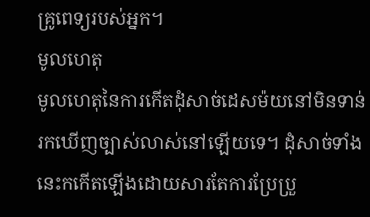គ្រូពេទ្យរបស់អ្នក។
មូលហេតុ
មូលហេតុនៃការកើតដុំសាច់ដេសម៉យនៅមិនទាន់រកឃើញច្បាស់លាស់នៅឡើយទេ។ ដុំសាច់ទាំងនេះកកើតឡើងដោយសារតែការប្រែប្រួ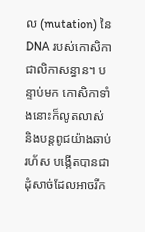ល (mutation) នៃ DNA របស់កោសិកាជាលិកាសន្ធាន។ បន្ទាប់មក កោសិកាទាំងនោះក៏លូតលាស់ និងបន្តពូជយ៉ាងឆាប់រហ័ស បង្កើតបានជាដុំសាច់ដែលអាចរីក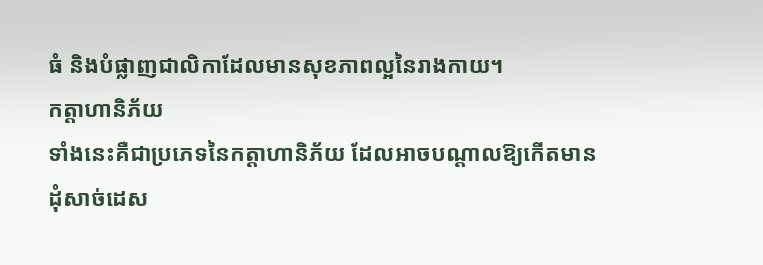ធំ និងបំផ្លាញជាលិកាដែលមានសុខភាពល្អនៃរាងកាយ។
កត្តាហានិភ័យ
ទាំងនេះគឺជាប្រភេទនៃកត្តាហានិភ័យ ដែលអាចបណ្តាលឱ្យកើតមានដុំសាច់ដេស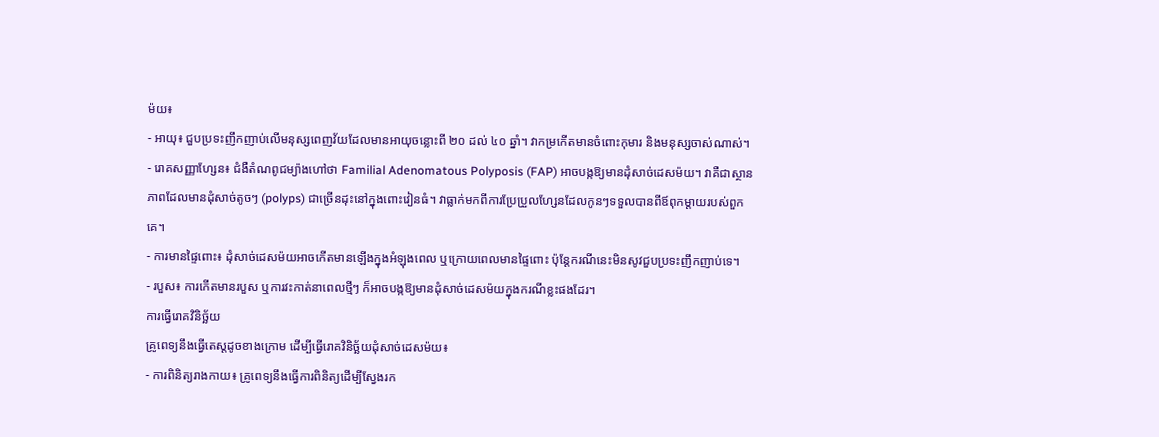ម៉យ៖
- អាយុ៖ ជួបប្រទះញឹកញាប់លើមនុស្សពេញវ័យដែលមានអាយុចន្លោះពី ២០ ដល់ ៤០ ឆ្នាំ។ វាកម្រកើតមានចំពោះកុមារ និងមនុស្សចាស់ណាស់។
- រោគសញ្ញាហ្សែន៖ ជំងឺតំណពូជម្យ៉ាងហៅថា Familial Adenomatous Polyposis (FAP) អាចបង្កឱ្យមានដុំសាច់ដេសម៉យ។ វាគឺជាស្ថានភាពដែលមានដុំសាច់តូចៗ (polyps) ជាច្រើនដុះនៅក្នុងពោះវៀនធំ។ វាធ្លាក់មកពីការប្រែប្រួលហ្សែនដែលកូនៗទទួលបានពីឪពុកម្តាយរបស់ពួកគេ។
- ការមានផ្ទៃពោះ៖ ដុំសាច់ដេសម៉យអាចកើតមានឡើងក្នុងអំឡុងពេល ឬក្រោយពេលមានផ្ទៃពោះ ប៉ុន្តែករណីនេះមិនសូវជួបប្រទះញឹកញាប់ទេ។
- របួស៖ ការកើតមានរបួស ឬការវះកាត់នាពេលថ្មីៗ ក៏អាចបង្កឱ្យមានដុំសាច់ដេសម៉យក្នុងករណីខ្លះផងដែរ។
ការធ្វើរោគវិនិច្ឆ័យ
គ្រូពេទ្យនឹងធ្វើតេស្តដូចខាងក្រោម ដើម្បីធ្វើរោគវិនិច្ឆ័យដុំសាច់ដេសម៉យ៖
- ការពិនិត្យរាងកាយ៖ គ្រូពេទ្យនឹងធ្វើការពិនិត្យដើម្បីស្វែងរក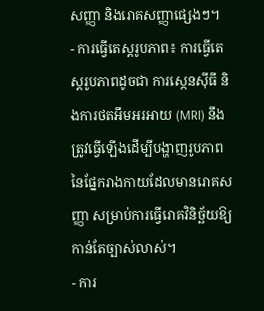សញ្ញា និងរោគសញ្ញាផ្សេងៗ។
- ការធ្វើតេស្តរូបភាព៖ ការធ្វើតេស្តរូបភាពដូចជា ការស្កេនស៊ីធី និងការថតអឹមអរអាយ (MRI) នឹងត្រូវធ្វើឡើងដើម្បីបង្ហាញរូបភាពនៃផ្នែករាងកាយដែលមានរោគសញ្ញា សម្រាប់ការធ្វើរោគវិនិច្ឆ័យឱ្យកាន់តែច្បាស់លាស់។
- ការ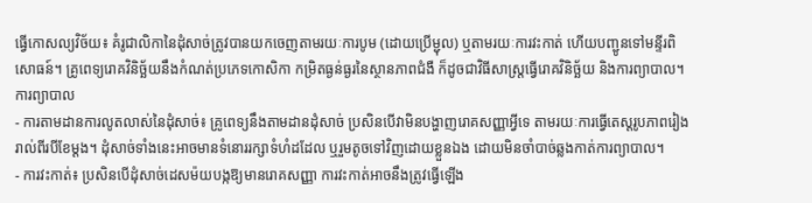ធ្វើកោសល្យវិច័យ៖ គំរូជាលិកានៃដុំសាច់ត្រូវបានយកចេញតាមរយៈការបូម (ដោយប្រើម្ជុល) ឬតាមរយៈការវះកាត់ ហើយបញ្ជូនទៅមន្ទីរពិសោធន៍។ គ្រូពេទ្យរោគវិនិច្ឆ័យនឹងកំណត់ប្រភេទកោសិកា កម្រិតធ្ងន់ធ្ងរនៃស្ថានភាពជំងឺ ក៏ដូចជាវិធីសាស្ត្រធ្វើរោគវិនិច្ឆ័យ និងការព្យាបាល។
ការព្យាបាល
- ការតាមដានការលូតលាស់នៃដុំសាច់៖ គ្រូពេទ្យនឹងតាមដានដុំសាច់ ប្រសិនបើវាមិនបង្ហាញរោគសញ្ញាអ្វីទេ តាមរយៈការធ្វើតេស្តរូបភាពរៀងរាល់ពីរបីខែម្តង។ ដុំសាច់ទាំងនេះអាចមានទំនោររក្សាទំហំដដែល ឬរួមតូចទៅវិញដោយខ្លួនឯង ដោយមិនចាំបាច់ឆ្លងកាត់ការព្យាបាល។
- ការវះកាត់៖ ប្រសិនបើដុំសាច់ដេសម៉យបង្កឱ្យមានរោគសញ្ញា ការវះកាត់អាចនឹងត្រូវធ្វើឡើង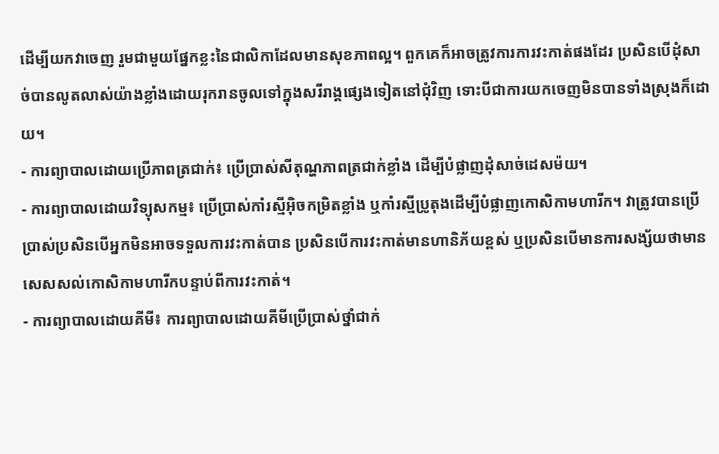ដើម្បីយកវាចេញ រួមជាមួយផ្នែកខ្លះនៃជាលិកាដែលមានសុខភាពល្អ។ ពួកគេក៏អាចត្រូវការការវះកាត់ផងដែរ ប្រសិនបើដុំសាច់បានលូតលាស់យ៉ាងខ្លាំងដោយរុករានចូលទៅក្នុងសរីរាង្គផ្សេងទៀតនៅជុំវិញ ទោះបីជាការយកចេញមិនបានទាំងស្រុងក៏ដោយ។
- ការព្យាបាលដោយប្រើភាពត្រជាក់៖ ប្រើប្រាស់សីតុណ្ហភាពត្រជាក់ខ្លាំង ដើម្បីបំផ្លាញដុំសាច់ដេសម៉យ។
- ការព្យាបាលដោយវិទ្យុសកម្ម៖ ប្រើប្រាស់កាំរស្មីអ៊ិចកម្រិតខ្លាំង ឬកាំរស្មីប្រូតុងដើម្បីបំផ្លាញកោសិកាមហារីក។ វាត្រូវបានប្រើប្រាស់ប្រសិនបើអ្នកមិនអាចទទួលការវះកាត់បាន ប្រសិនបើការវះកាត់មានហានិភ័យខ្ពស់ ឬប្រសិនបើមានការសង្ស័យថាមានសេសសល់កោសិកាមហារីកបន្ទាប់ពីការវះកាត់។
- ការព្យាបាលដោយគីមី៖ ការព្យាបាលដោយគីមីប្រើប្រាស់ថ្នាំជាក់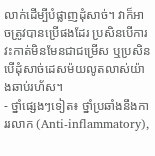លាក់ដើម្បីបំផ្លាញដុំសាច់។ វាក៏អាចត្រូវបានប្រើផងដែរ ប្រសិនបើការវះកាត់មិនមែនជាជម្រើស ឬប្រសិនបើដុំសាច់ដេសម៉យលូតលាស់យ៉ាងឆាប់រហ័ស។
- ថ្នាំផ្សេងៗទៀត៖ ថ្នាំប្រឆាំងនឹងការរលាក (Anti-inflammatory),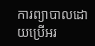ការព្យាបាលដោយប្រើអរ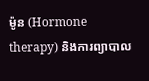ម៉ូន (Hormone therapy) និងការព្យាបាល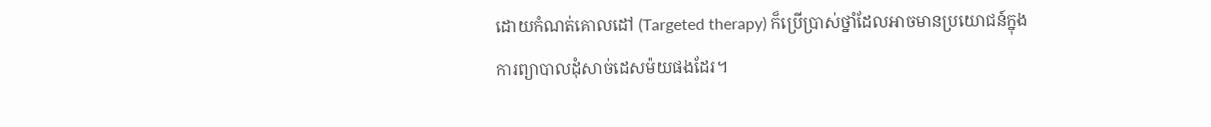ដោយកំណត់គោលដៅ (Targeted therapy) ក៏ប្រើប្រាស់ថ្នាំដែលអាចមានប្រយោជន៍ក្នុងការព្យាបាលដុំសាច់ដេសម៉យផងដែរ។